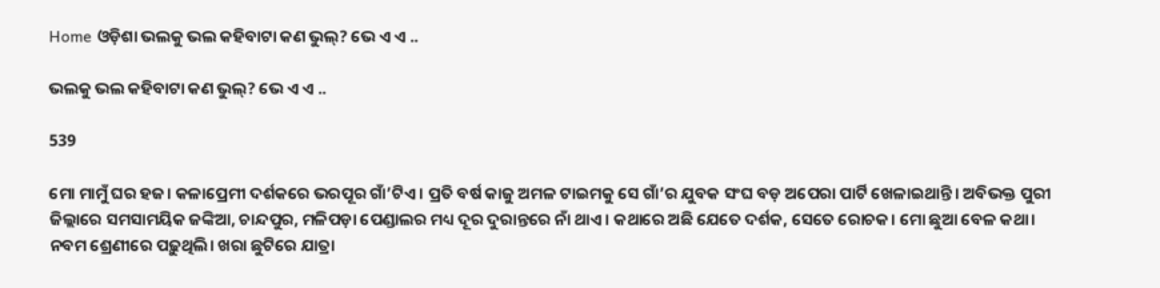Home ଓଡ଼ିଶା ଭଲକୁ ଭଲ କହିବାଟା କଣ ଭୁଲ୍? ଭେ ଏ ଏ ..

ଭଲକୁ ଭଲ କହିବାଟା କଣ ଭୁଲ୍? ଭେ ଏ ଏ ..

539

ମୋ ମାମୁଁ ଘର ହଜ। କଳାପ୍ରେମୀ ଦର୍ଶକରେ ଭରପୂର ଗାଁ’ଟିଏ। ପ୍ରତି ବର୍ଷ କାଜୁ ଅମଳ ଟାଇମକୁ ସେ ଗାଁ’ର ଯୁବକ ସଂଘ ବଡ଼ ଅପେରା ପାର୍ଟି ଖେଳାଇଥାନ୍ତି। ଅବିଭକ୍ତ ପୁରୀ ଜିଲ୍ଲାରେ ସମସାମୟିକ ଜଙ୍କିଆ, ଚାନ୍ଦପୁର, ମଳିପଡ଼ା ପେଣ୍ଡାଲର ମଧ୍ୟ ଦୂର ଦୁରାନ୍ତରେ ନାଁ ଥାଏ। କଥାରେ ଅଛି ଯେତେ ଦର୍ଶକ, ସେତେ ରୋଚକ। ମୋ ଛୁଆ ବେଳ କଥା। ନବମ ଶ୍ରେଣୀରେ ପଢ଼ୁଥିଲି। ଖରା ଛୁଟିରେ ଯାତ୍ରା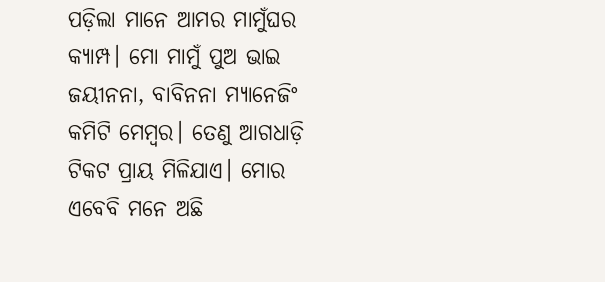ପଡ଼ିଲା ମାନେ ଆମର ମାମୁଁଘର କ୍ୟାମ୍ପ। ମୋ ମାମୁଁ ପୁଅ ଭାଇ ଜୟୀନନା, ବାବିନନା ମ୍ୟାନେଜିଂ କମିଟି ମେମ୍ବର। ତେଣୁ ଆଗଧାଡ଼ି ଟିକଟ ପ୍ରାୟ ମିଳିଯାଏ। ମୋର ଏବେବି ମନେ ଅଛି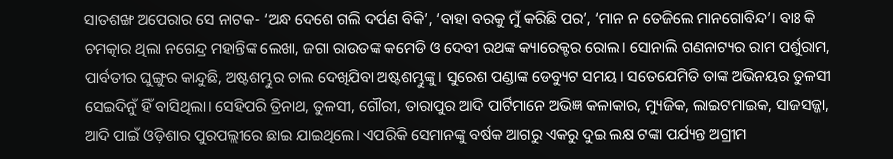ସାତଶଙ୍ଖ ଅପେରାର ସେ ନାଟକ- ‘ଅନ୍ଧ ଦେଶେ ଗଲି ଦର୍ପଣ ବିକି’, ‘ବାହା ବରକୁ ମୁଁ କରିଛି ପର’, ‘ମାନ ନ ତେଜିଲେ ମାନଗୋବିନ୍ଦ’। ବାଃ କି ଚମତ୍କାର ଥିଲା ନଗେନ୍ଦ୍ର ମହାନ୍ତିଙ୍କ ଲେଖା, ଜଗା ରାଉତଙ୍କ କମେଡି ଓ ଦେବୀ ରଥଙ୍କ କ୍ୟାରେକ୍ଟର ରୋଲ। ସୋନାଲି ଗଣନାଟ୍ୟର ରାମ ପର୍ଶୁରାମ, ପାର୍ବତୀର ଘୁଙ୍ଗୁର କାନ୍ଦୁଛି, ଅଷ୍ଟଶମ୍ଭୁର ଚାଲ ଦେଖିଯିବା ଅଷ୍ଟଶମ୍ଭୁଙ୍କୁ। ସୁରେଶ ପଣ୍ଡାଙ୍କ ଡେବ୍ୟୁଟ ସମୟ। ସତେଯେମିତି ତାଙ୍କ ଅଭିନୟର ତୁଳସୀ ସେଇଦିନୁଁ ହିଁ ବାସିଥିଲା। ସେହିପରି ତ୍ରିନାଥ, ତୁଳସୀ, ଗୌରୀ, ତାରାପୁର ଆଦି ପାର୍ଟିମାନେ ଅଭିଜ୍ଞ କଳାକାର, ମ୍ୟୁଜିକ, ଲାଇଟମାଇକ, ସାଜସଜ୍ଜା, ଆଦି ପାଇଁ ଓଡ଼ିଶାର ପୁରପଲ୍ଲୀରେ ଛାଇ ଯାଇଥିଲେ। ଏପରିକି ସେମାନଙ୍କୁ ବର୍ଷକ ଆଗରୁ ଏକରୁ ଦୁଇ ଲକ୍ଷ ଟଙ୍କା ପର୍ଯ୍ୟନ୍ତ ଅଗ୍ରୀମ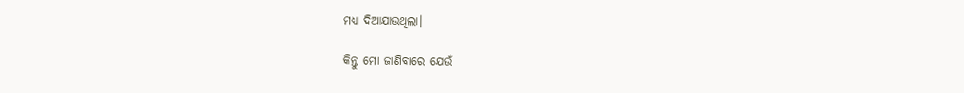ମଧ୍ୟ ଦିଆଯାଉଥିଲା।

କିନ୍ତୁ ମୋ ଜାଣିବାରେ ଯେଉଁ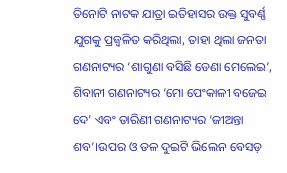ତିନୋଟି ନାଟକ ଯାତ୍ରା ଇତିହାସର ଉକ୍ତ ସୁବର୍ଣ୍ଣ ଯୁଗକୁ ପ୍ରଜ୍ବଳିତ କରିଥିଲା, ତାହା ଥିଲା ଜନତା ଗଣନାଟ୍ୟର ‘ଶାଗୁଣା ବସିଛି ଡେଣା ମେଲେଇ’, ଶିବାନୀ ଗଣନାଟ୍ୟର ‘ମୋ ପେଂକାଳୀ ବଜେଇ ଦେ’ ଏବଂ ତାରିଣୀ ଗଣନାଟ୍ୟର ‘ଜୀଅନ୍ତା ଶବ’।ଉପର ଓ ତଳ ଦୁଇଟି ଭିଲେନ ବେସଡ଼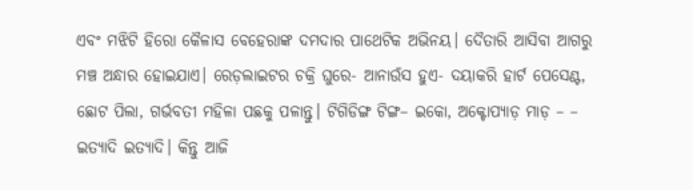ଏବଂ ମଝିଟି ହିରୋ କୈଳାସ ବେହେରାଙ୍କ ଦମଦାର ପାଥେଟିକ ଅଭିନୟ। ଦୈତାରି ଆସିବା ଆଗରୁ ମଞ୍ଚ ଅନ୍ଧାର ହୋଇଯାଏ। ରେଡ଼ଲାଇଟର ଚକ୍ରି ଘୁରେ- ଆନାଉଁସ ହୁଏ- ଦୟାକରି ହାର୍ଟ ପେସେଣ୍ଟ, ଛୋଟ ପିଲା, ଗର୍ଭବତୀ ମହିଳା ପଛକୁ ପଳାନ୍ତୁ। ଟିଗିଡିଙ୍ଗ ଟିଙ୍ଗ– ଇକୋ, ଅକ୍ଟୋପ୍ୟାଡ଼ ମାଡ଼ – – ଇତ୍ୟାଦି ଇତ୍ୟାଦି। କିନ୍ତୁ ଆଜି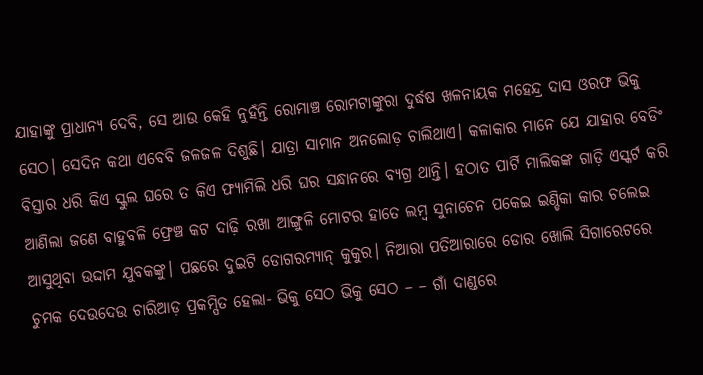ଯାହାଙ୍କୁ ପ୍ରାଧାନ୍ୟ ଦେବି, ସେ ଆଉ କେହି ନୁହଁନ୍ତି ରୋମାଞ୍ଚ ରୋମଟାଙ୍କୁରା ଦୁର୍ଦ୍ଧଷ ଖଳନାୟକ ମହେନ୍ଦ୍ର ଦାସ ଓରଫ ଭିକୁ ସେଠ। ସେଦିନ କଥା ଏବେବି ଜଳଜଳ ଦିଶୁଛି। ଯାତ୍ରା ସାମାନ ଅନଲୋଡ଼ ଚାଲିଥାଏ। କଳାକାର ମାନେ ଯେ ଯାହାର ବେଡିଂ ବିସ୍ତାର ଧରି କିଏ ସ୍କୁଲ ଘରେ ତ କିଏ ଫ୍ୟାମିଲି ଧରି ଘର ସନ୍ଧାନରେ ବ୍ୟଗ୍ର ଥାନ୍ତି। ହଠାତ ପାର୍ଟି ମାଲିକଙ୍କ ଗାଡ଼ି ଏସ୍କର୍ଟ କରି ଆଣିଲା ଜଣେ ବାହୁବଳି ଫ୍ରେଞ୍ଚ କଟ ଦାଢ଼ି ରଖା ଆଙ୍ଗୁଳି ମୋଟର ହାତେ ଲମ୍ବ ସୁନାଚେନ ପକେଇ ଇଣ୍ଡିକା କାର ଚଲେଇ ଆସୁଥିବା ଉଦ୍ଦାମ ଯୁବକଙ୍କୁ। ପଛରେ ଦୁଇଟି ଡୋଗରମ୍ୟାନ୍ କୁକୁର। ନିଆରା ପତିଆରାରେ ଡୋର ଖୋଲି ସିଗାରେଟରେ ଚୁମକ ଦେଉଦେଉ ଚାରିଆଡ଼ ପ୍ରକମ୍ପିତ ହେଲା- ଭିକୁ ସେଠ ଭିକୁ ସେଠ – – ଗାଁ ଦାଣ୍ଡରେ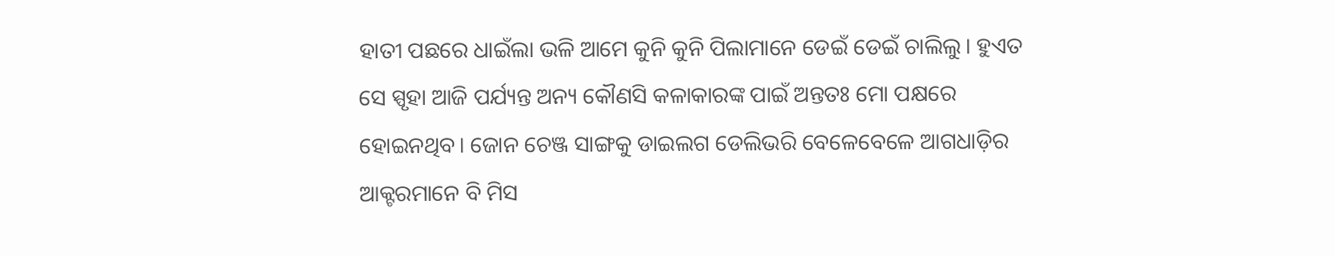ହାତୀ ପଛରେ ଧାଇଁଲା ଭଳି ଆମେ କୁନି କୁନି ପିଲାମାନେ ଡେଇଁ ଡେଇଁ ଚାଲିଲୁ। ହୁଏତ ସେ ସ୍ପୃହା ଆଜି ପର୍ଯ୍ୟନ୍ତ ଅନ୍ୟ କୌଣସି କଳାକାରଙ୍କ ପାଇଁ ଅନ୍ତତଃ ମୋ ପକ୍ଷରେ ହୋଇନଥିବ। ଜୋନ ଚେଞ୍ଜ ସାଙ୍ଗକୁ ଡାଇଲଗ ଡେଲିଭରି ବେଳେବେଳେ ଆଗଧାଡ଼ିର ଆକ୍ଟରମାନେ ବି ମିସ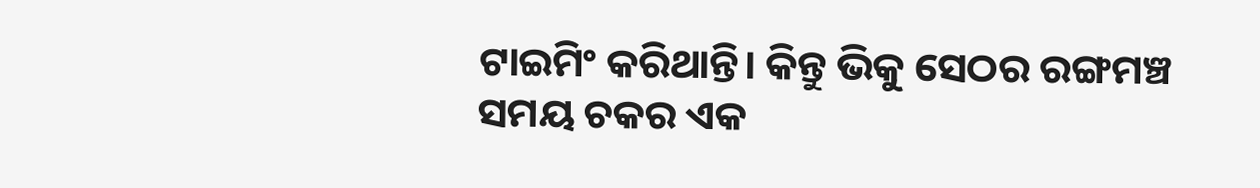ଟାଇମିଂ କରିଥାନ୍ତି। କିନ୍ତୁ ଭିକୁ ସେଠର ରଙ୍ଗମଞ୍ଚ ସମୟ ଚକର ଏକ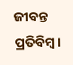ଜୀବନ୍ତ ପ୍ରତିବିମ୍ବ।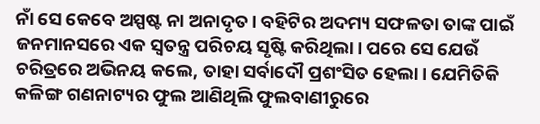ନାଁ ସେ କେବେ ଅସ୍ପଷ୍ଟ ନା ଅନାଦୃତ। ବହିଟିର ଅଦମ୍ୟ ସଫଳତା ତାଙ୍କ ପାଇଁ ଜନମାନସରେ ଏକ ସ୍ୱତନ୍ତ୍ର ପରିଚୟ ସୃଷ୍ଟି କରିଥିଲା। ପରେ ସେ ଯେଉଁ ଚରିତ୍ରରେ ଅଭିନୟ କଲେ, ତାହା ସର୍ବାଦୌ ପ୍ରଶଂସିତ ହେଲା। ଯେମିତିକି କଳିଙ୍ଗ ଗଣନାଟ୍ୟର ଫୁଲ ଆଣିଥିଲି ଫୁଲବାଣୀରୁରେ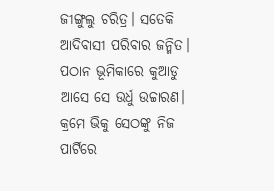ଜୀଙ୍ଗୁଲୁ ଚରିତ୍ର। ସତେକି ଆଦିବାସୀ ପରିବାର ଜନ୍ମିତ। ପଠାନ ଭୂମିକାରେ କୁଆଡୁ ଆସେ ସେ ଉର୍ଧୁ ଉଚ୍ଚାରଣ। କ୍ରମେ ଭିକୁ ସେଠଙ୍କୁ ନିଜ ପାର୍ଟିରେ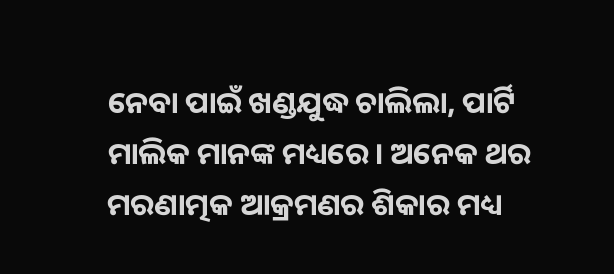ନେବା ପାଇଁ ଖଣ୍ଡଯୁଦ୍ଧ ଚାଲିଲା, ପାର୍ଟି ମାଲିକ ମାନଙ୍କ ମଧ୍ୟରେ। ଅନେକ ଥର ମରଣାତ୍ମକ ଆକ୍ରମଣର ଶିକାର ମଧ୍ୟ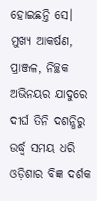ହୋଇଛନ୍ତି ସେ। ମୁଖ୍ୟ ଆକର୍ଷଣ, ପ୍ରାଞ୍ଜଳ, ନିଚ୍ଛକ ଅଭିନୟର ଯାଦୁରେ ଦୀର୍ଘ ତିନି ଦଶନ୍ଧିରୁ ଉର୍ଦ୍ଧ୍ବ ସମୟ ଧରି ଓଡ଼ିଶାର ବିଜ୍ଞ ଦର୍ଶକ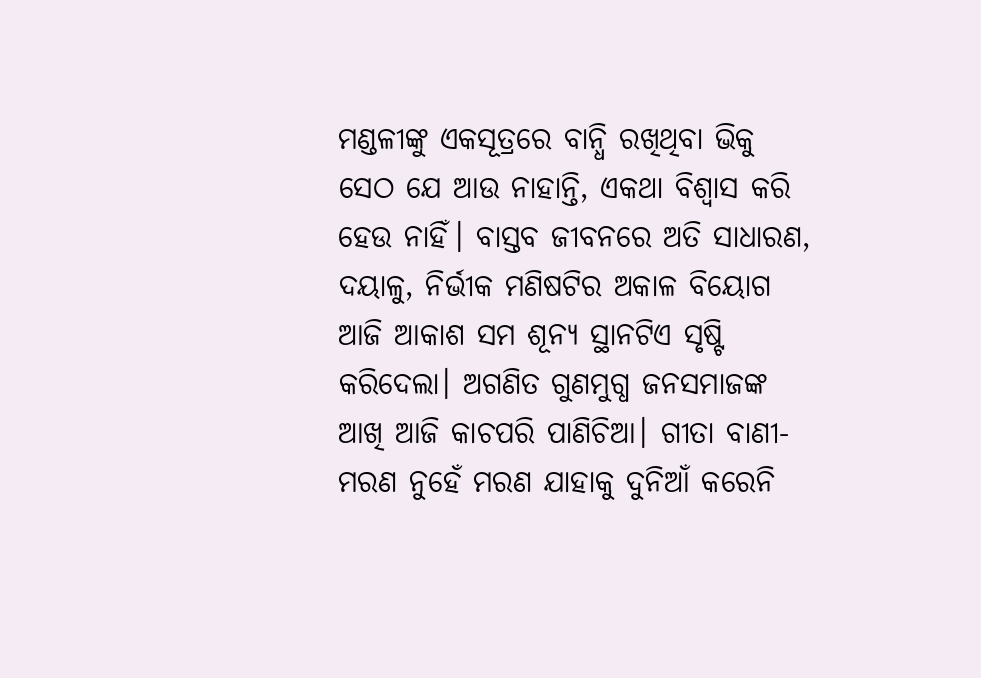ମଣ୍ଡଳୀଙ୍କୁ ଏକସୂତ୍ରରେ ବାନ୍ଧି ରଖିଥିବା ଭିକୁ ସେଠ ଯେ ଆଉ ନାହାନ୍ତି, ଏକଥା ବିଶ୍ୱାସ କରି ହେଉ ନାହିଁ। ବାସ୍ତବ ଜୀବନରେ ଅତି ସାଧାରଣ, ଦୟାଳୁ, ନିର୍ଭୀକ ମଣିଷଟିର ଅକାଳ ବିୟୋଗ ଆଜି ଆକାଶ ସମ ଶୂନ୍ୟ ସ୍ଥାନଟିଏ ସୃଷ୍ଟି କରିଦେଲା। ଅଗଣିତ ଗୁଣମୁଗ୍ଧ ଜନସମାଜଙ୍କ ଆଖି ଆଜି କାଚପରି ପାଣିଚିଆ। ଗୀତା ବାଣୀ- ମରଣ ନୁହେଁ ମରଣ ଯାହାକୁ ଦୁନିଆଁ କରେନି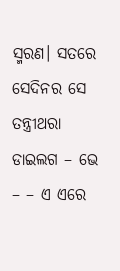ସ୍ମରଣ। ସତରେ ସେଦିନର ସେ ତନ୍ତ୍ରୀଥରା ଡାଇଲଗ – ଭେ – – ଏ ଏରେ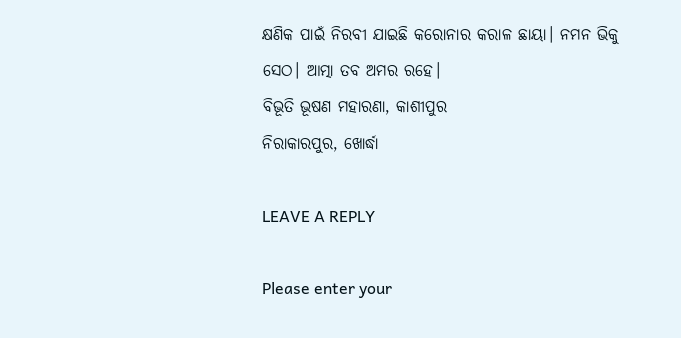କ୍ଷଣିକ ପାଇଁ ନିରବୀ ଯାଇଛି କରୋନାର କରାଳ ଛାୟା। ନମନ ଭିକୁ ସେଠ। ଆତ୍ମା ତବ ଅମର ରହେ।
ବିଭୂତି ଭୂଷଣ ମହାରଣା, କାଶୀପୁର
ନିରାକାରପୁର, ଖୋର୍ଦ୍ଧା

LEAVE A REPLY

Please enter your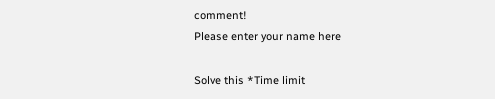comment!
Please enter your name here

Solve this *Time limit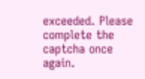exceeded. Please complete the captcha once again.